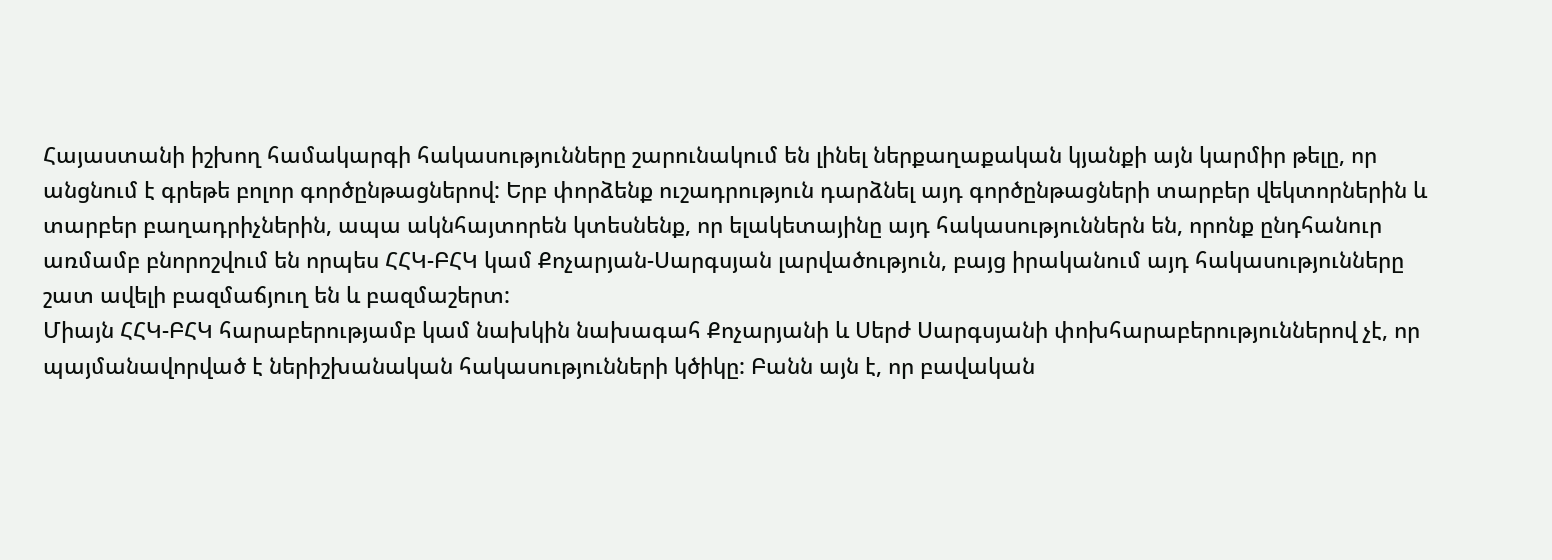Հայաստանի իշխող համակարգի հակասությունները շարունակում են լինել ներքաղաքական կյանքի այն կարմիր թելը, որ անցնում է գրեթե բոլոր գործընթացներով: Երբ փորձենք ուշադրություն դարձնել այդ գործընթացների տարբեր վեկտորներին և տարբեր բաղադրիչներին, ապա ակնհայտորեն կտեսնենք, որ ելակետայինը այդ հակասություններն են, որոնք ընդհանուր առմամբ բնորոշվում են որպես ՀՀԿ-ԲՀԿ կամ Քոչարյան-Սարգսյան լարվածություն, բայց իրականում այդ հակասությունները շատ ավելի բազմաճյուղ են և բազմաշերտ:
Միայն ՀՀԿ-ԲՀԿ հարաբերությամբ կամ նախկին նախագահ Քոչարյանի և Սերժ Սարգսյանի փոխհարաբերություններով չէ, որ պայմանավորված է ներիշխանական հակասությունների կծիկը: Բանն այն է, որ բավական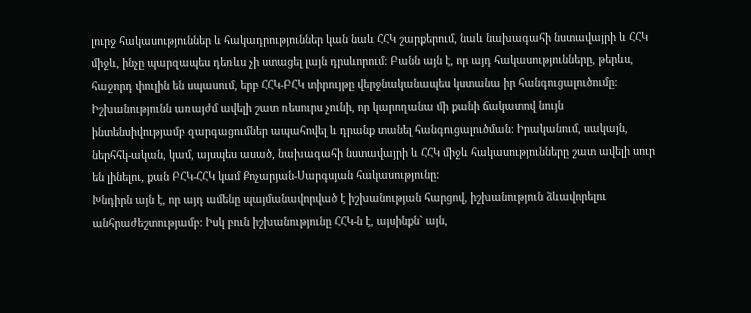լուրջ հակասություններ և հակադրություններ կան նաև ՀՀԿ շարքերում, նաև նախագահի նստավայրի և ՀՀԿ միջև, ինչը պարզապես դեռևս չի ստացել լայն դրսևորում: Բանն այն է, որ այդ հակասությունները, թերևս, հաջորդ փուլին են սպասում, երբ ՀՀԿ-ԲՀԿ տիրույթը վերջնականապես կստանա իր հանգուցալուծումը: Իշխանությունն առայժմ ավելի շատ ռեսուրս չունի, որ կարողանա մի քանի ճակատով նույն ինտենսիվությամբ զարգացումներ ապահովել և դրանք տանել հանգուցալուծման: Իրականում, սակայն, ներհհկ-ական, կամ, այսպես ասած, նախագահի նստավայրի և ՀՀԿ միջև հակասությունները շատ ավելի սուր են լինելու, քան ԲՀԿ-ՀՀԿ կամ Քոչարյան-Սարգսյան հակասությունը:
Խնդիրն այն է, որ այդ ամենը պայմանավորված է իշխանության հարցով, իշխանություն ձևավորելու անհրաժեշտությամբ: Իսկ բուն իշխանությունը ՀՀԿ-ն է, այսինքն` այն,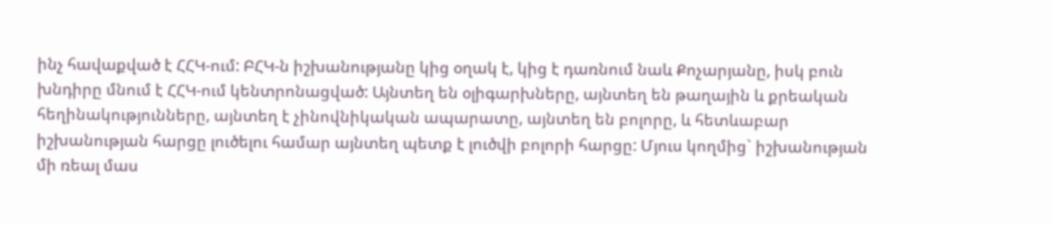ինչ հավաքված է ՀՀԿ-ում: ԲՀԿ-ն իշխանությանը կից օղակ է, կից է դառնում նաև Քոչարյանը, իսկ բուն խնդիրը մնում է ՀՀԿ-ում կենտրոնացված: Այնտեղ են օլիգարխները, այնտեղ են թաղային և քրեական հեղինակությունները, այնտեղ է չինովնիկական ապարատը, այնտեղ են բոլորը, և հետևաբար իշխանության հարցը լուծելու համար այնտեղ պետք է լուծվի բոլորի հարցը: Մյուս կողմից` իշխանության մի ռեալ մաս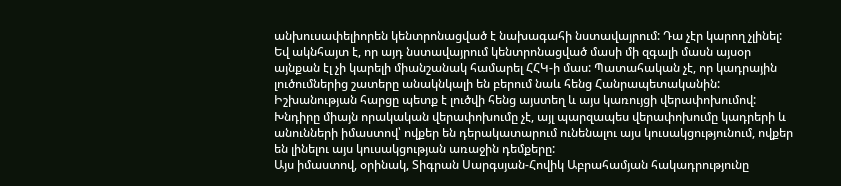անխուսափելիորեն կենտրոնացված է նախագահի նստավայրում: Դա չէր կարող չլինել: Եվ ակնհայտ է, որ այդ նստավայրում կենտրոնացված մասի մի զգալի մասն այսօր այնքան էլ չի կարելի միանշանակ համարել ՀՀԿ-ի մաս: Պատահական չէ, որ կադրային լուծումներից շատերը անակնկալի են բերում նաև հենց Հանրապետականին: Իշխանության հարցը պետք է լուծվի հենց այստեղ և այս կառույցի վերափոխումով: Խնդիրը միայն որակական վերափոխումը չէ, այլ պարզապես վերափոխումը կադրերի և անունների իմաստով՝ ովքեր են դերակատարում ունենալու այս կուսակցությունում, ովքեր են լինելու այս կուսակցության առաջին դեմքերը:
Այս իմաստով, օրինակ, Տիգրան Սարգսյան-Հովիկ Աբրահամյան հակադրությունը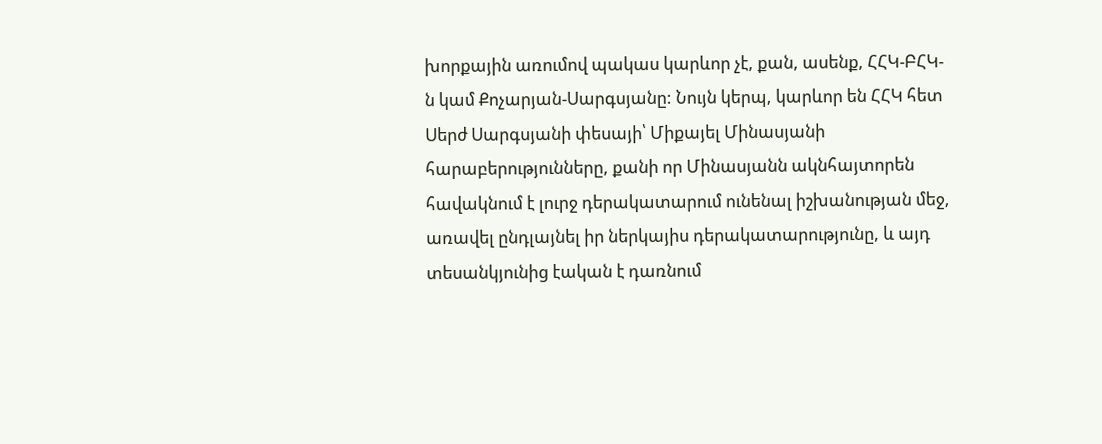խորքային առումով պակաս կարևոր չէ, քան, ասենք, ՀՀԿ-ԲՀԿ-ն կամ Քոչարյան-Սարգսյանը: Նույն կերպ, կարևոր են ՀՀԿ հետ Սերժ Սարգսյանի փեսայի՝ Միքայել Մինասյանի հարաբերությունները, քանի որ Մինասյանն ակնհայտորեն հավակնում է լուրջ դերակատարում ունենալ իշխանության մեջ, առավել ընդլայնել իր ներկայիս դերակատարությունը, և այդ տեսանկյունից էական է դառնում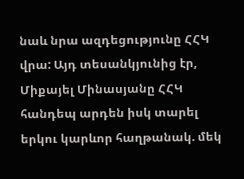նաև նրա ազդեցությունը ՀՀԿ վրա: Այդ տեսանկյունից էր, Միքայել Մինասյանը ՀՀԿ հանդեպ արդեն իսկ տարել երկու կարևոր հաղթանակ. մեկ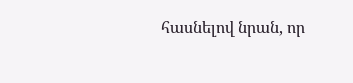հասնելով նրան, որ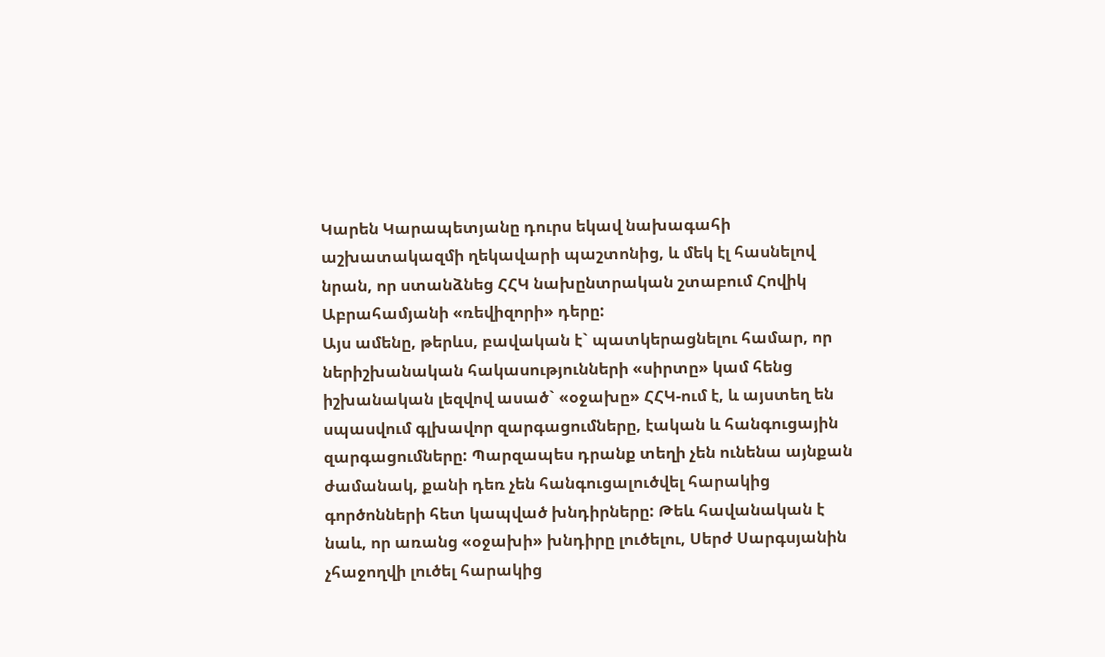Կարեն Կարապետյանը դուրս եկավ նախագահի աշխատակազմի ղեկավարի պաշտոնից, և մեկ էլ հասնելով նրան, որ ստանձնեց ՀՀԿ նախընտրական շտաբում Հովիկ Աբրահամյանի «ռեվիզորի» դերը:
Այս ամենը, թերևս, բավական է` պատկերացնելու համար, որ ներիշխանական հակասությունների «սիրտը» կամ հենց իշխանական լեզվով ասած` «օջախը» ՀՀԿ-ում է, և այստեղ են սպասվում գլխավոր զարգացումները, էական և հանգուցային զարգացումները: Պարզապես դրանք տեղի չեն ունենա այնքան ժամանակ, քանի դեռ չեն հանգուցալուծվել հարակից գործոնների հետ կապված խնդիրները: Թեև հավանական է նաև, որ առանց «օջախի» խնդիրը լուծելու, Սերժ Սարգսյանին չհաջողվի լուծել հարակից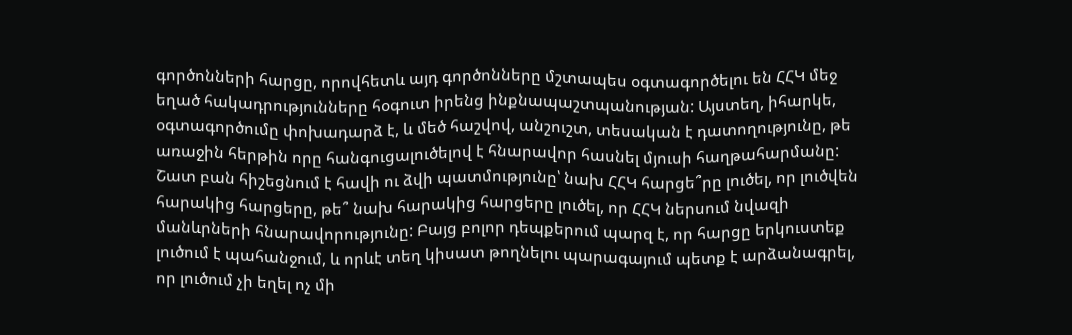գործոնների հարցը, որովհետև այդ գործոնները մշտապես օգտագործելու են ՀՀԿ մեջ եղած հակադրությունները հօգուտ իրենց ինքնապաշտպանության: Այստեղ, իհարկե, օգտագործումը փոխադարձ է, և մեծ հաշվով, անշուշտ, տեսական է դատողությունը, թե առաջին հերթին որը հանգուցալուծելով է հնարավոր հասնել մյուսի հաղթահարմանը:
Շատ բան հիշեցնում է հավի ու ձվի պատմությունը՝ նախ ՀՀԿ հարցե՞րը լուծել, որ լուծվեն հարակից հարցերը, թե՞ նախ հարակից հարցերը լուծել, որ ՀՀԿ ներսում նվազի մանևրների հնարավորությունը: Բայց բոլոր դեպքերում պարզ է, որ հարցը երկուստեք լուծում է պահանջում, և որևէ տեղ կիսատ թողնելու պարագայում պետք է արձանագրել, որ լուծում չի եղել ոչ մի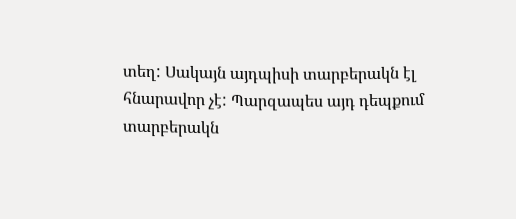տեղ: Սակայն այդպիսի տարբերակն էլ հնարավոր չէ: Պարզապես այդ դեպքում տարբերակն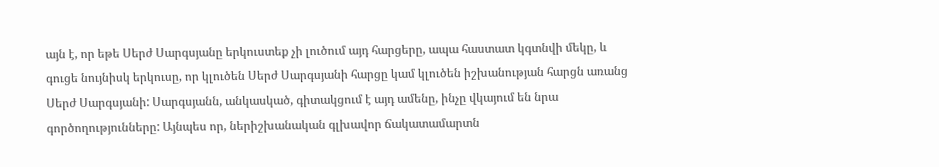այն է, որ եթե Սերժ Սարգսյանը երկուստեք չի լուծում այդ հարցերը, ապա հաստատ կգտնվի մեկը, և գուցե նույնիսկ երկուսը, որ կլուծեն Սերժ Սարգսյանի հարցը կամ կլուծեն իշխանության հարցն առանց Սերժ Սարգսյանի: Սարգսյանն, անկասկած, գիտակցում է այդ ամենը, ինչը վկայում են նրա գործողությունները: Այնպես որ, ներիշխանական գլխավոր ճակատամարտն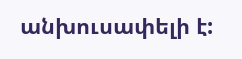անխուսափելի է: